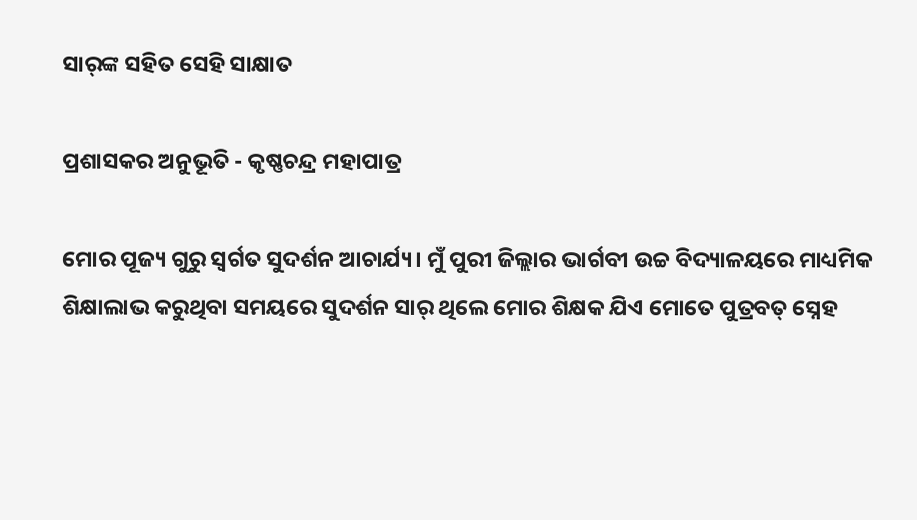ସାର୍‌ଙ୍କ ସହିତ ସେହି ସାକ୍ଷାତ

ପ୍ରଶାସକର ଅନୁଭୂତି - କୃଷ୍ଣଚନ୍ଦ୍ର ମହାପାତ୍ର

ମୋର ପୂଜ୍ୟ ଗୁରୁ ସ୍ବର୍ଗତ ସୁଦର୍ଶନ ଆଚାର୍ଯ୍ୟ। ମୁଁ ପୁରୀ ଜିଲ୍ଲାର ଭାର୍ଗବୀ ଉଚ୍ଚ ବିଦ୍ୟାଳୟରେ ମାଧ୍ୟମିକ ଶିକ୍ଷାଲାଭ କରୁଥିବା ସମୟରେ ସୁଦର୍ଶନ ସାର‌୍‌ ଥିଲେ ମୋର ଶିକ୍ଷକ ଯିଏ ମୋତେ ପୁତ୍ରବତ୍‌ ସ୍ନେହ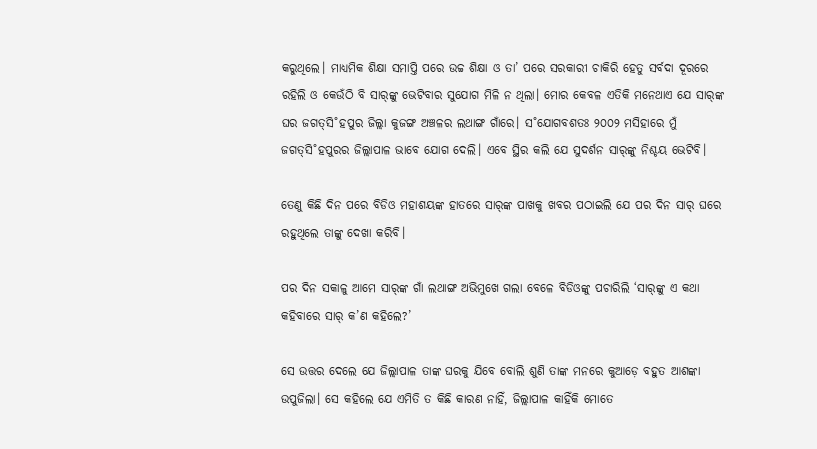କରୁଥିଲେ। ମାଧ୍ୟମିକ ଶିକ୍ଷା ସମାପ୍ତି ପରେ ଉଚ୍ଚ ଶିକ୍ଷା ଓ ତା’ ପରେ ସରକାରୀ ଚାକିରି ହେତୁ ସର୍ବଦା ଦୂରରେ ରହିଲି ଓ କେଉଁଠି ବି ସାର‌୍‌ଙ୍କୁ ଭେଟିବାର ସୁଯୋଗ ମିଳି ନ ଥିଲା। ମୋର କେବଳ ଏତିକି ମନେଥାଏ ଯେ ସାର‌୍‌ଙ୍କ ଘର ଜଗତ୍‌ସି˚ହପୁର ଜିଲ୍ଲା କୁଜଙ୍ଗ ଅଞ୍ଚଳର ଲଥାଙ୍ଗ ଗାଁରେ। ସ˚ଯୋଗବଶତଃ ୨୦୦୨ ମସିହାରେ ମୁଁ ଜଗତ୍‌ସି˚ହପୁରର ଜିଲ୍ଲାପାଳ ଭାବେ ଯୋଗ ଦେଲି। ଏବେ ସ୍ଥିର କଲି ଯେ ସୁଦର୍ଶନ ସାର‌୍‌ଙ୍କୁ ନିଶ୍ଚୟ ଭେଟିବି।

ତେଣୁ କିଛି ଦିନ ପରେ ବିଡିଓ ମହାଶୟଙ୍କ ହାତରେ ସାର‌୍‌ଙ୍କ ପାଖକୁ ଖବର ପଠାଇଲି ଯେ ପର ଦିନ ସାର‌୍‌ ଘରେ ରହୁଥିଲେ ତାଙ୍କୁ ଦେଖା କରିବି।

ପର ଦିନ ସକାଳୁ ଆମେ ସାର‌୍‌ଙ୍କ ଗାଁ ଲଥାଙ୍ଗ ଅଭିମୁଖେ ଗଲା ବେଳେ ବିଡିଓଙ୍କୁ ପଚାରିଲି ‘ସାର୍‌ଙ୍କୁ ଏ କଥା କହିବାରେ ସାର‌୍‌ କ’ଣ କହିଲେ?’

ସେ ଉତ୍ତର ଦେଲେ ଯେ ଜିଲ୍ଲାପାଳ ତାଙ୍କ ଘରକୁ ଯିବେ ବୋଲି ଶୁଣି ତାଙ୍କ ମନରେ କୁଆଡ଼େ ବହୁତ ଆଶଙ୍କା ଉପୁଜିଲା। ସେ କହିଲେ ଯେ ଏମିତି ତ କିଛି କାରଣ ନାହିଁ, ଜିଲ୍ଲାପାଳ କାହିଁକି ମୋତେ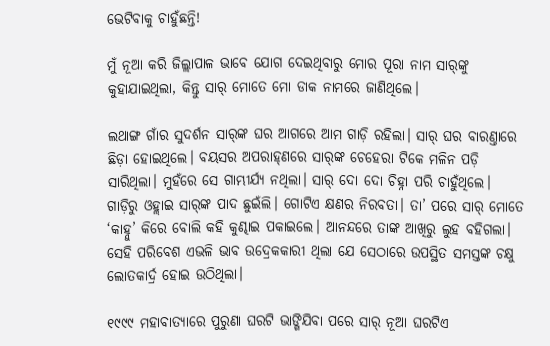ଭେଟିବାକୁ ଚାହୁଁଛନ୍ତି!

ମୁଁ ନୂଆ କରି ଜିଲ୍ଲାପାଳ ଭାବେ ଯୋଗ ଦେଇଥିବାରୁ ମୋର ପୂରା ନାମ ସାର୍‌ଙ୍କୁ କୁହାଯାଇଥିଲା, କିନ୍ତୁ ସାର‌୍‌ ମୋତେ ମୋ ଡାକ ନାମରେ ଜାଣିଥିଲେ।

ଲଥାଙ୍ଗ ଗାଁର ସୁଦର୍ଶନ ସାର‌୍‌ଙ୍କ ଘର ଆଗରେ ଆମ ଗାଡ଼ି ରହିଲା। ସାର‌୍‌ ଘର ବାରଣ୍ତାରେ ଛିଡ଼ା ହୋଇଥିଲେ। ବୟସର ଅପରାହ୍‌ଣରେ ସାର‌୍‌ଙ୍କ ଚେହେରା ଟିକେ ମଳିନ ପଡ଼ି ସାରିଥିଲା। ମୁହଁରେ ସେ ଗାମ୍ଭୀର୍ଯ୍ୟ ନଥିଲା। ସାର୍‌ ଦୋ ଦୋ ଚିହ୍ନା ପରି ଚାହୁଁଥିଲେ। ଗାଡ଼ିରୁ ଓହ୍ଲାଇ ସାର୍‌ଙ୍କ ପାଦ ଛୁଇଁଲି। ଗୋଟିଏ କ୍ଷଣର ନିରବତା। ତା’ ପରେ ସାର‌୍‌ ମୋତେ ‘କାହ୍ନୁ’ କିରେ ବୋଲି କହି କୁଣ୍ଢାଇ ପକାଇଲେ। ଆନନ୍ଦରେ ତାଙ୍କ ଆଖିରୁ ଲୁହ ବହିଗଲା। ସେହି ପରିବେଶ ଏଭଳି ଭାବ ଉଦ୍ରେକକାରୀ ଥିଲା ଯେ ସେଠାରେ ଉପସ୍ଥିତ ସମସ୍ତଙ୍କ ଚକ୍ଷୁ ଲୋତକାର୍ଦ୍ର ହୋଇ ଉଠିଥିଲା।

୧୯୯୯ ମହାବାତ୍ୟାରେ ପୁରୁଣା ଘରଟି ଭାଙ୍ଗିଯିବା ପରେ ସାର‌୍‌ ନୂଆ ଘରଟିଏ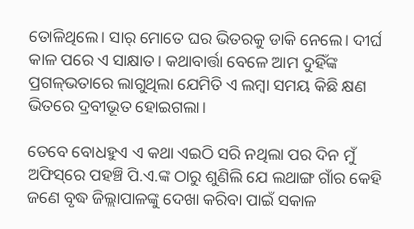ତୋଳିଥିଲେ। ସାର‌୍‌ ମୋତେ ଘର ଭିତରକୁ ଡାକି ନେଲେ। ଦୀର୍ଘ କାଳ ପରେ ଏ ସାକ୍ଷାତ। କଥାବାର୍ତ୍ତା ବେଳେ ଆମ ଦୁହିଁଙ୍କ ପ୍ରଗଳ୍‌ଭତାରେ ଲାଗୁଥିଲା ଯେମିତି ଏ ଲମ୍ବା ସମୟ କିଛି କ୍ଷଣ ଭିତରେ ଦ୍ରବୀଭୂତ ହୋଇଗଲା।

ତେବେ ବୋଧହୁଏ ଏ କଥା ଏଇଠି ସରି ନଥିଲା ପର ଦିନ ମୁଁ ଅଫିସ୍‌ରେ ପହଞ୍ଚି ପି.ଏ.ଙ୍କ ଠାରୁ ଶୁଣିଲି ଯେ ଲଥାଙ୍ଗ ଗାଁର କେହି ଜଣେ ବୃଦ୍ଧ ଜିଲ୍ଲାପାଳଙ୍କୁ ଦେଖା କରିବା ପାଇଁ ସକାଳ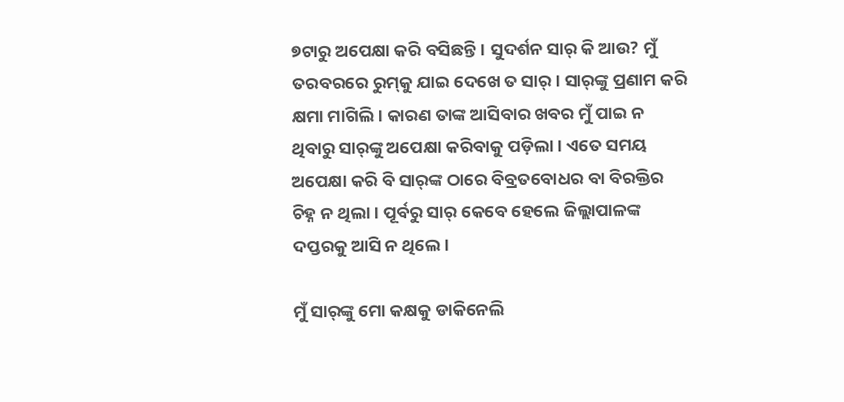୭ଟାରୁ ଅପେକ୍ଷା କରି ବସିଛନ୍ତି। ସୁଦର୍ଶନ ସାର‌୍‌ କି ଆଉ? ମୁଁ ତରବରରେ ରୁମ୍‌କୁ ଯାଇ ଦେଖେ ତ ସାର‌୍‌। ସାର‌୍‌ଙ୍କୁ ପ୍ରଣାମ କରି କ୍ଷମା ମାଗିଲି। କାରଣ ତାଙ୍କ ଆସିବାର ଖବର ମୁଁ ପାଇ ନ ଥିବାରୁ ସାର୍‌ଙ୍କୁ ଅପେକ୍ଷା କରିବାକୁ ପଡ଼ିଲା। ଏତେ ସମୟ ଅପେକ୍ଷା କରି ବି ସାର‌୍‌ଙ୍କ ଠାରେ ବିବ୍ରତବୋଧର ବା ବିରକ୍ତିର ଚିହ୍ନ ନ ଥିଲା। ପୂର୍ବରୁ ସାର‌୍‌ କେବେ ହେଲେ ଜିଲ୍ଲାପାଳଙ୍କ ଦପ୍ତରକୁ ଆସି ନ ଥିଲେ।

ମୁଁ ସାର୍‌ଙ୍କୁ ମୋ କକ୍ଷକୁ ଡାକିନେଲି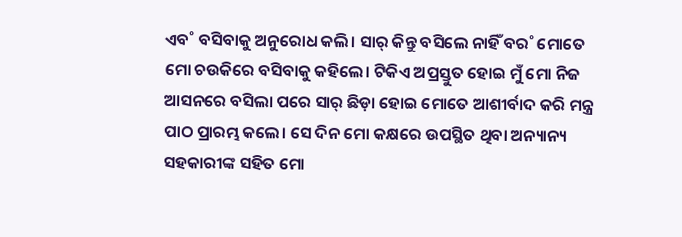ଏବ˚ ବସିବାକୁ ଅନୁରୋଧ କଲି। ସାର‌୍‌ କିନ୍ତୁ ବସିଲେ ନାହିଁ ବର˚ ମୋତେ ମୋ ଚଉକିରେ ବସିବାକୁ କହିଲେ। ଟିକିଏ ଅପ୍ରସ୍ତୁତ ହୋଇ ମୁଁ ମୋ ନିଜ ଆସନରେ ବସିଲା ପରେ ସାର‌୍‌ ଛିଡ଼ା ହୋଇ ମୋତେ ଆଶୀର୍ବାଦ କରି ମନ୍ତ୍ର ପାଠ ପ୍ରାରମ୍ଭ କଲେ। ସେ ଦିନ ମୋ କକ୍ଷରେ ଉପସ୍ଥିତ ଥିବା ଅନ୍ୟାନ୍ୟ ସହକାରୀଙ୍କ ସହିତ ମୋ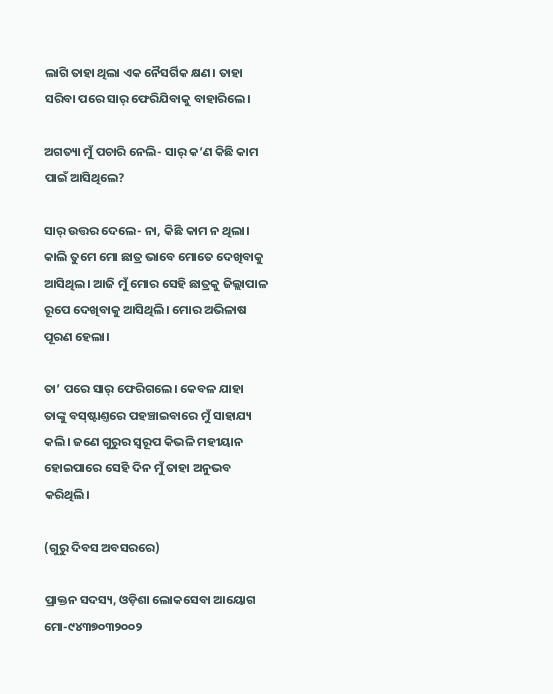ଲାଗି ତାହା ଥିଲା ଏକ ନୈସର୍ଗିକ କ୍ଷଣ। ତାହା ସରିବା ପରେ ସାର‌୍‌ ଫେରିଯିବାକୁ ବାହାରିଲେ।

ଅଗତ୍ୟା ମୁଁ ପଚାରି ନେଲି- ସାର୍‌ କ’ଣ କିଛି କାମ ପାଇଁ ଆସିଥିଲେ?

ସାର‌୍‌ ଉତ୍ତର ଦେଲେ- ନା, କିଛି କାମ ନ ଥିଲା। କାଲି ତୁମେ ମୋ ଛାତ୍ର ଭାବେ ମୋତେ ଦେଖିବାକୁ ଆସିଥିଲ। ଆଜି ମୁଁ ମୋର ସେହି ଛାତ୍ରକୁ ଜିଲ୍ଲାପାଳ ରୂପେ ଦେଖିବାକୁ ଆସିଥିଲି। ମୋର ଅଭିଳାଷ ପୂରଣ ହେଲା।

ତା’ ପରେ ସାର୍‌ ଫେରିଗଲେ। କେବଳ ଯାହା ତାଙ୍କୁ ବସ୍‌ଷ୍ଟାଣ୍ତରେ ପହଞ୍ଚାଇବାରେ ମୁଁ ସାହାଯ୍ୟ କଲି। ଜଣେ ଗୁରୁର ସ୍ବରୂପ କିଭଳି ମହୀୟାନ ହୋଇପାରେ ସେହି ଦିନ ମୁଁ ତାହା ଅନୁଭବ କରିଥିଲି।

(ଗୁରୁ ଦିବସ ଅବସରରେ)

ପ୍ରାକ୍ତନ ସଦସ୍ୟ, ଓଡ଼ିଶା ଲୋକସେବା ଆୟୋଗ
ମୋ-୯୪୩୭୦୩୨୦୦୨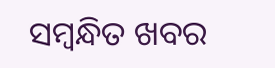ସମ୍ବନ୍ଧିତ ଖବର